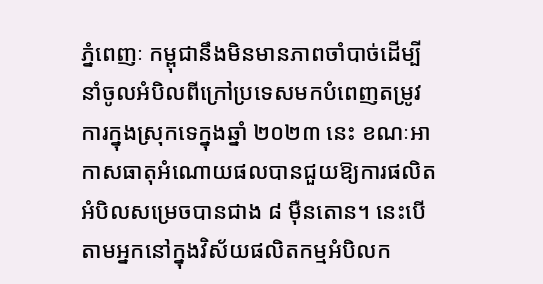ភ្នំពេញៈ កម្ពុជានឹងមិនមានភាពចាំបាច់ដើម្បីនាំចូលអំបិលពីក្រៅប្រទេសមកបំពេញតម្រូវការក្នុងស្រុកទេក្នុងឆ្នាំ ២០២៣ នេះ ខណៈអាកាសធាតុអំណោយផលបានជួយឱ្យការផលិតអំបិលសម្រេចបានជាង ៨ ម៉ឺនតោន។ នេះបើតាមអ្នកនៅក្នុងវិស័យផលិតកម្មអំបិលក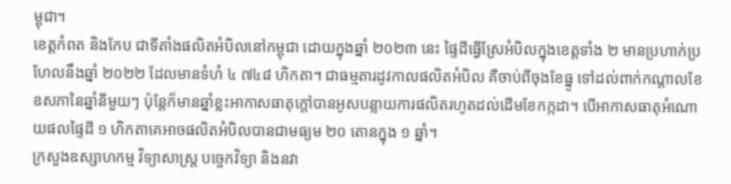ម្ពុជា។
ខេត្តកំពត និងកែប ជាទីតាំងផលិតអំបិលនៅកម្ពុជា ដោយក្នុងឆ្នាំ ២០២៣ នេះ ផ្ទៃដីធ្វើស្រែអំបិលក្នុងខេត្តទាំង ២ មានប្រហាក់ប្រហែលនឹងឆ្នាំ ២០២២ ដែលមានទំហំ ៤ ៧៤៨ ហិកតា។ ជាធម្មតារដូវកាលផលិតអំបិល គឺចាប់ពីចុងខែធ្នូ ទៅដល់ពាក់កណ្តាលខែឧសភានៃឆ្នាំនីមួយៗ ប៉ុន្តែក៏មានឆ្នាំខ្លះអាកាសធាតុក្តៅបានអូសបន្លាយការផលិតរហូតដល់ដើមខែកក្កដា។ បើអាកាសធាតុអំណោយផលផ្ទៃដី ១ ហិកតាគេអាចផលិតអំបិលបានជាមធ្យម ២០ តោនក្នុង ១ ឆ្នាំ។
ក្រសួងឧស្សាហកម្ម វិទ្យាសាស្ត្រ បច្ចេកវិទ្យា និងនវា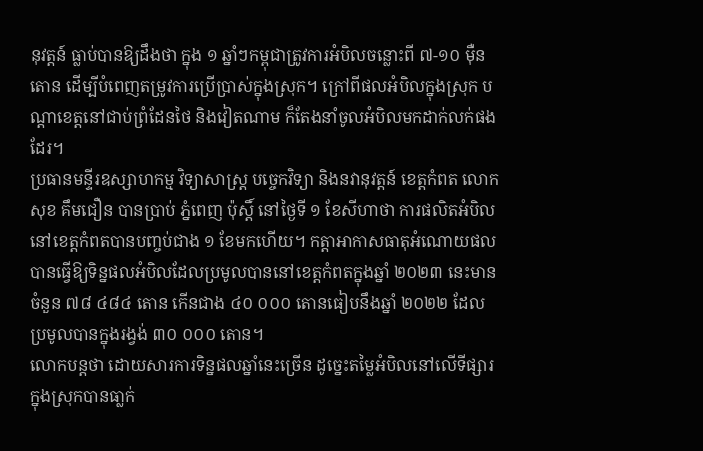នុវត្តន៍ ធ្លាប់បានឱ្យដឹងថា ក្នុង ១ ឆ្នាំៗកម្ពុជាត្រូវការអំបិលចន្លោះពី ៧-១០ ម៉ឺនតោន ដើម្បីបំពេញតម្រូវការប្រើប្រាស់ក្នុងស្រុក។ ក្រៅពីផលអំបិលក្នុងស្រុក បណ្តាខេត្តនៅជាប់ព្រំដែនថៃ និងវៀតណាម ក៏តែងនាំចូលអំបិលមកដាក់លក់ផងដែរ។
ប្រធានមន្ទីរឧស្សាហកម្ម វិទ្យាសាស្ត្រ បច្ចេកវិទ្យា និងនវានុវត្តន៍ ខេត្តកំពត លោក សុខ គឹមជឿន បានប្រាប់ ភ្នំពេញ ប៉ុស្តិ៍ នៅថ្ងៃទី ១ ខែសីហាថា ការផលិតអំបិលនៅខេត្តកំពតបានបញ្ចប់ជាង ១ ខែមកហើយ។ កត្តាអាកាសធាតុអំណោយផលបានធ្វើឱ្យទិន្នផលអំបិលដែលប្រមូលបាននៅខេត្តកំពតក្នុងឆ្នាំ ២០២៣ នេះមានចំនួន ៧៨ ៤៨៤ តោន កើនជាង ៤០ ០០០ តោនធៀបនឹងឆ្នាំ ២០២២ ដែលប្រមូលបានក្នុងរង្វង់ ៣០ ០០០ តោន។
លោកបន្តថា ដោយសារការទិន្នផលឆ្នាំនេះច្រើន ដូច្នេះតម្លៃអំបិលនៅលើទីផ្សារក្នុងស្រុកបានធា្លក់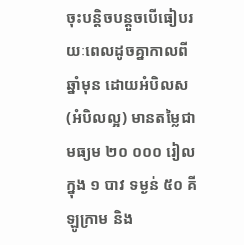ចុះបន្តិចបន្តួចបើធៀបរយៈពេលដូចគ្នាកាលពីឆ្នាំមុន ដោយអំបិលស (អំបិលល្អ) មានតម្លៃជាមធ្យម ២០ ០០០ រៀលក្នុង ១ បាវ ទម្ងន់ ៥០ គីឡូក្រាម និង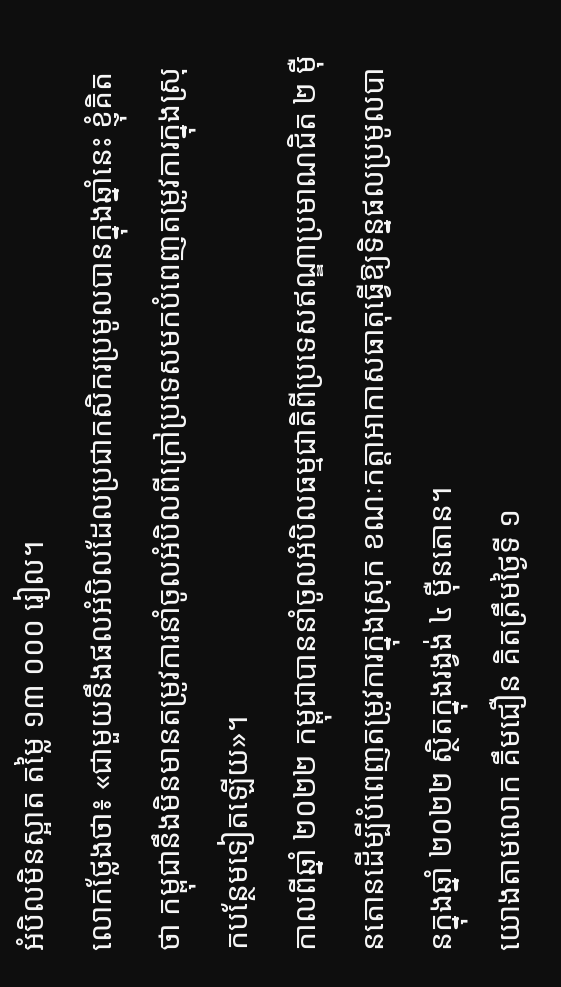អំបិលមិនស្អាត តម្លៃ ១៣ ០០០ រៀល។
លោកថ្លែងថា៖ «ជាមួយនឹងផលអំបិលដែលប្រជាកសិករប្រមូលបានក្នុងឆ្នាំនេះ ខ្ញុំគិតថា កម្ពុជានឹងមិនមានតម្រូវការនាំចូលអំបិលពីក្រៅប្រទេសមកបំពេញតម្រូវការក្នុងស្រុកបន្ថែមទៀតឡើយ»។
កាលពីឆ្នាំ ២០២២ កម្ពុជាបាននាំចូលអំបិលធម្មជាតិពីប្រទេសឥណ្ឌាប្រមាណជិត ២ ម៉ឺនតោនដើម្បីបំពេញតម្រូវការក្នុងស្រុក ខណៈកត្តាអាកាសធាតុធ្វើឱ្យទិន្នផលប្រមូលបានក្នុងឆ្នាំ ២០២២ ស្ថិតក្នុងរង្វង់ ៤ ម៉ឺនតោន។
យោងតាមលោក គឹមជឿន គិតត្រឹមថ្ងៃទី ១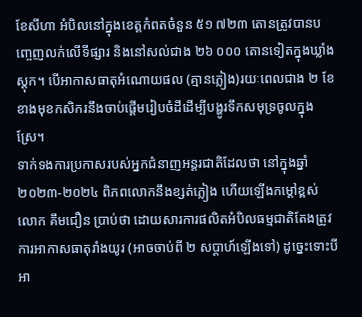ខែសីហា អំបិលនៅក្នុងខេត្តកំពតចំនួន ៥១ ៧២៣ តោនត្រូវបានបញ្ចេញលក់លើទីផ្សារ និងនៅសល់ជាង ២៦ ០០០ តោនទៀតក្នុងឃ្លាំងស្តុក។ បើអាកាសធាតុអំណោយផល (គ្មានភ្លៀង)រយៈពេលជាង ២ ខែខាងមុខកសិករនឹងចាប់ផ្តើមរៀបចំដីដើម្បីបង្ហូរទឹកសមុទ្រចូលក្នុងស្រែ។
ទាក់ទងការប្រកាសរបស់អ្នកជំនាញអន្តរជាតិដែលថា នៅក្នុងឆ្នាំ ២០២៣-២០២៤ ពិភពលោកនឹងខ្សត់ភ្លៀង ហើយឡើងកម្តៅខ្ពស់ លោក គឹមជឿន ប្រាប់ថា ដោយសារការផលិតអំបិលធម្មជាតិតែងត្រូវការអាកាសធាតុរាំងយូរ (អាចចាប់ពី ២ សប្តាហ៍ឡើងទៅ) ដូច្នេះទោះបីអា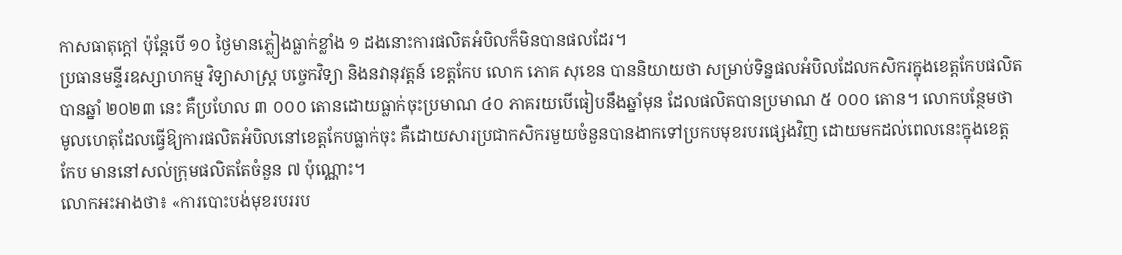កាសធាតុក្តៅ ប៉ុន្តែបើ ១០ ថ្ងៃមានភ្លៀងធ្លាក់ខ្លាំង ១ ដងនោះការផលិតអំបិលក៏មិនបានផលដែរ។
ប្រធានមន្ទីរឧស្សាហកម្ម វិទ្យាសាស្ត្រ បច្ចេកវិទ្យា និងនវានុវត្តន៍ ខេត្តកែប លោក ភោគ សុខេន បាននិយាយថា សម្រាប់ទិន្នផលអំបិលដែលកសិករក្នុងខេត្តកែបផលិតបានឆ្នាំ ២០២៣ នេះ គឺប្រហែល ៣ ០០០ តោនដោយធ្លាក់ចុះប្រមាណ ៤០ ភាគរយបើធៀបនឹងឆ្នាំមុន ដែលផលិតបានប្រមាណ ៥ ០០០ តោន។ លោកបន្ថែមថា មូលហេតុដែលធ្វើឱ្យការផលិតអំបិលនៅខេត្តកែបធ្លាក់ចុះ គឺដោយសារប្រជាកសិករមួយចំនួនបានងាកទៅប្រកបមុខរបរផ្សេងវិញ ដោយមកដល់ពេលនេះក្នុងខេត្តកែប មាននៅសល់ក្រុមផលិតតែចំនួន ៧ ប៉ុណ្ណោះ។
លោកអះអាងថា៖ «ការបោះបង់មុខរបររប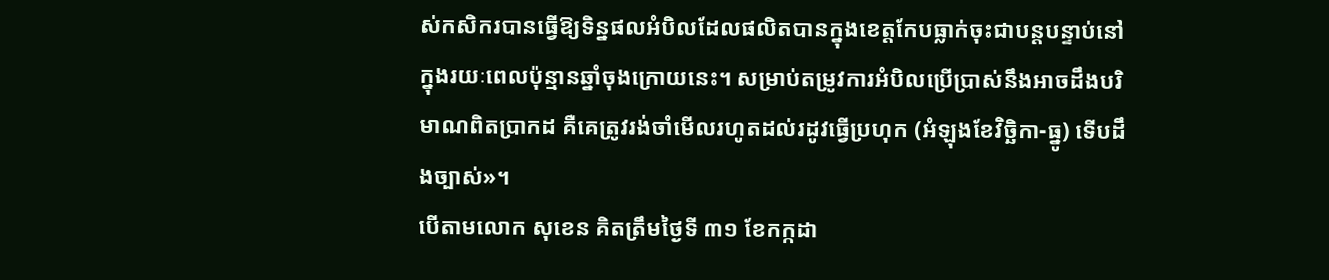ស់កសិករបានធ្វើឱ្យទិន្នផលអំបិលដែលផលិតបានក្នុងខេត្តកែបធ្លាក់ចុះជាបន្តបន្ទាប់នៅក្នុងរយៈពេលប៉ុន្មានឆ្នាំចុងក្រោយនេះ។ សម្រាប់តម្រូវការអំបិលប្រើប្រាស់នឹងអាចដឹងបរិមាណពិតប្រាកដ គឺគេត្រូវរង់ចាំមើលរហូតដល់រដូវធ្វើប្រហុក (អំឡុងខែវិច្ឆិកា-ធ្នូ) ទើបដឹងច្បាស់»។
បើតាមលោក សុខេន គិតត្រឹមថ្ងៃទី ៣១ ខែកក្កដា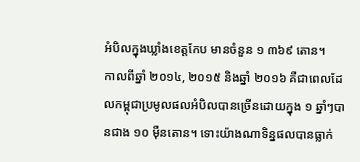អំបិលក្នុងឃ្លាំងខេត្តកែប មានចំនួន ១ ៣៦៩ តោន។
កាលពីឆ្នាំ ២០១៤, ២០១៥ និងឆ្នាំ ២០១៦ គឺជាពេលដែលកម្ពុជាប្រមូលផលអំបិលបានច្រើនដោយក្នុង ១ ឆ្នាំៗបានជាង ១០ ម៉ឺនតោន។ ទោះយ៉ាងណាទិន្នផលបានធ្លាក់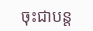ចុះជាបន្ត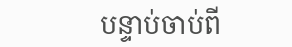បន្ទាប់ចាប់ពី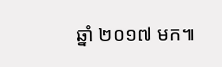ឆ្នាំ ២០១៧ មក៕